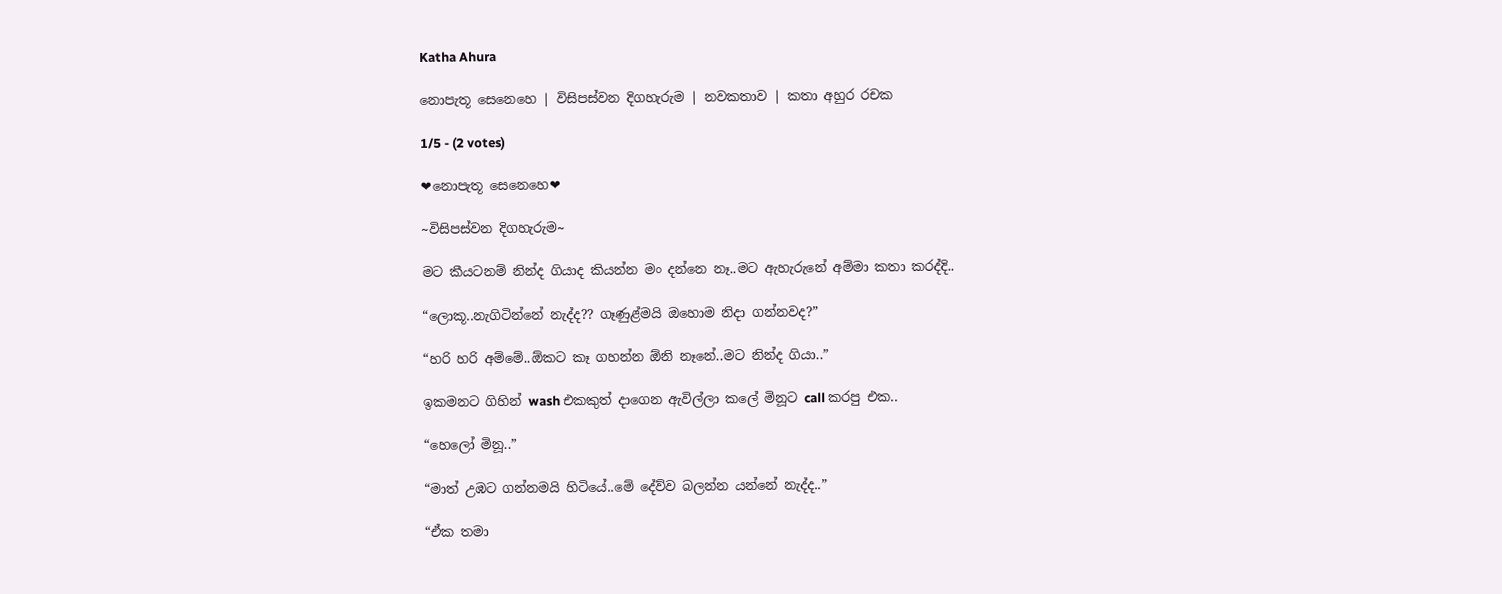Katha Ahura

නොපැතූ සෙනෙහෙ | විසිපස්වන දිගහැරුම | නවකතාව | කතා අහුර රචක

1/5 - (2 votes)

❤නොපැතූ සෙනෙහෙ❤

~විසිපස්වන දිගහැරුම~

මට කීයටනම් නින්ද ගියාද කියන්න මං දන්නෙ නෑ..මට ඇහැරුනේ අම්මා කතා කරද්දි..

“ලොකූ..නැගිටින්නේ නැද්ද?? ගෑණුළ්මයි ඔහොම නිදා ගන්නවද?”

“හරි හරි අම්මේ..ඕකට කෑ ගහන්න ඕනි නෑනේ..මට නින්ද ගියා..”

ඉකමනට ගිහින් wash එකකුත් දාගෙන ඇවිල්ලා කලේ මිනූට call කරපු එක..

“හෙලෝ මිනූ..”

“මාත් උඹට ගන්නමයි හිටියේ..මේ දේව්ව බලන්න යන්නේ නැද්ද..”

“ඒක තමා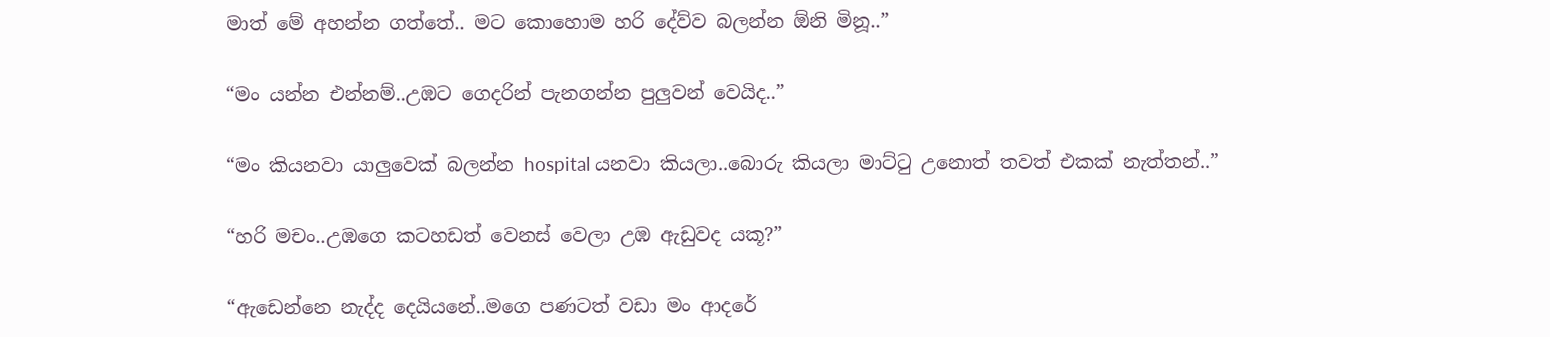මාත් මේ අහන්න ගත්තේ.. මට කොහොම හරි දේව්ව බලන්න ඕනි මිනූ..”

“මං යන්න එන්නම්..උඹට ගෙදරින් පැනගන්න පුලුවන් වෙයිද..”

“මං කියනවා යාලුවෙක් බලන්න hospital යනවා කියලා..බොරු කියලා මාට්ටු උනොත් තවත් එකක් නැත්තන්..”

“හරි මචං..උඹගෙ කටහඩත් වෙනස් වෙලා උඹ ඇඩුවද යකූ?”

“ඇඩෙන්නෙ නැද්ද දෙයියනේ..මගෙ පණටත් වඩා මං ආදරේ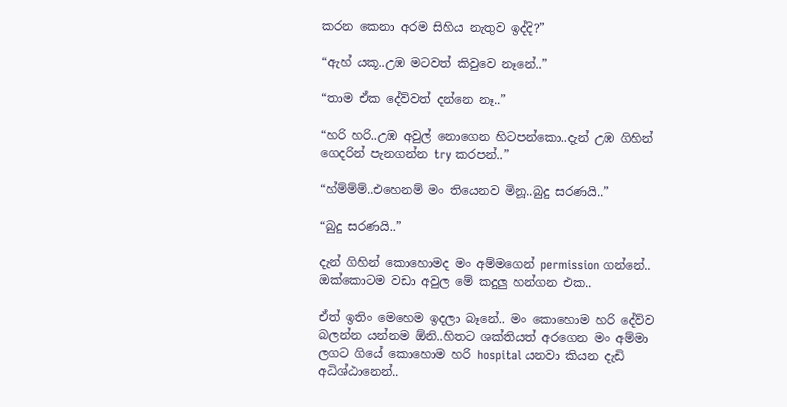කරන කෙනා අරම සිහිය නැතුව ඉද්දි?”

“ඇහ් යකූ..උඹ මටවත් කිවුවෙ නෑනේ..”

“තාම ඒක දේව්වත් දන්නෙ නෑ..”

“හරි හරි..උඹ අවුල් නොගෙන හිටපන්කො..දැන් උඹ ගිහින් ගෙදරින් පැනගන්න try කරපන්..”

“හ්ම්ම්ම්..එහෙනම් මං තියෙනව මිනූ..බුදු සරණයි..”

“බුදු සරණයි..”

දැන් ගිහින් කොහොමද මං අම්මගෙන් permission ගන්නේ.. ඔක්කොටම වඩා අවුල මේ කදුලු හන්ගන එක..

ඒත් ඉතිං මෙහෙම ඉදලා බෑනේ.. මං කොහොම හරි දේව්ව බලන්න යන්නම ඕනි..හිතට ශක්තියත් අරගෙන මං අම්මා ලගට ගියේ කොහොම හරි hospital යනවා කියන දැඩි අධිශ්ඨානෙන්..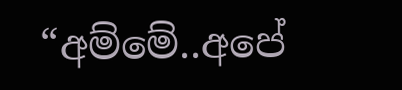“අම්මේ..අපේ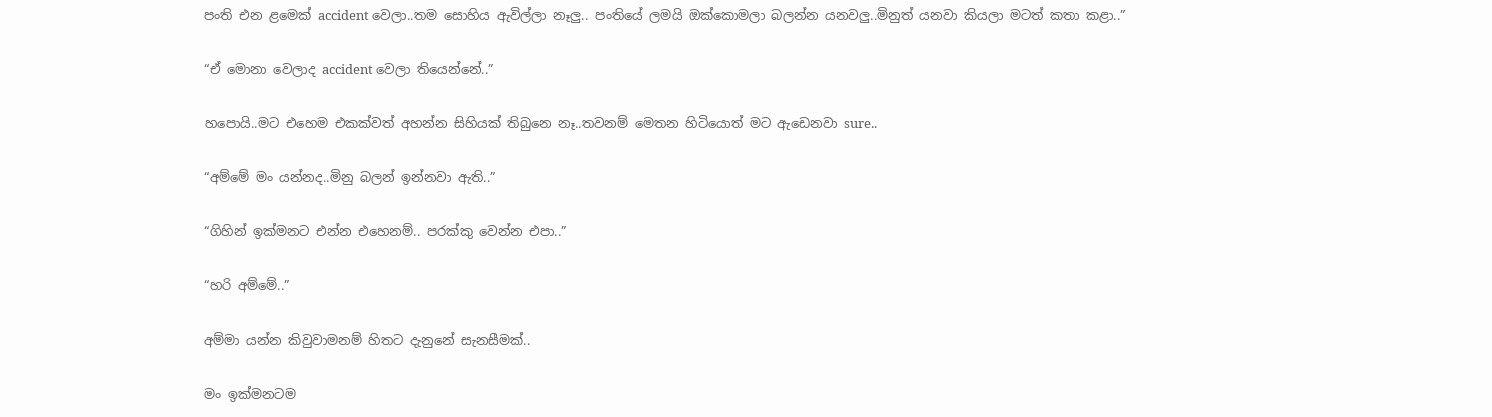පංති එන ළමෙක් accident වෙලා..තම සොහිය ඇවිල්ලා නෑලු.. පංතියේ ලමයි ඔක්කොමලා බලන්න යනවලු..මිනුත් යනවා කියලා මටත් කතා කළා..”

“ඒ මොනා වෙලාද accident වෙලා තියෙන්නේ..”

හපොයි..මට එහෙම එකක්වත් අහන්න සිහියක් තිබුනෙ නෑ..තවනම් මෙතන හිටියොත් මට ඇඩෙනවා sure..

“අම්මේ මං යන්නද..මිනු බලන් ඉන්නවා ඇති..”

“ගිහින් ඉක්මනට එන්න එහෙනම්.. පරක්කු වෙන්න එපා..”

“හරි අම්මේ..”

අම්මා යන්න කිවුවාමනම් හිතට දැනුනේ සැනසීමක්..

මං ඉක්මනටම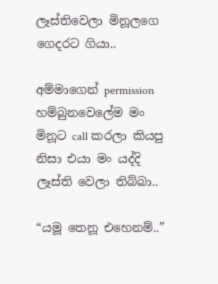ලෑස්තිවෙලා මිනූලගෙ ගෙදරට ගියා..

අම්මාගෙන් permission හම්බුනවෙලේම මං මිනූට call කරලා කියපු නිසා එයා මං යද්දි ලෑස්ති වෙලා තිබ්බා..

“යමූ තෙනූ එහෙනම්..”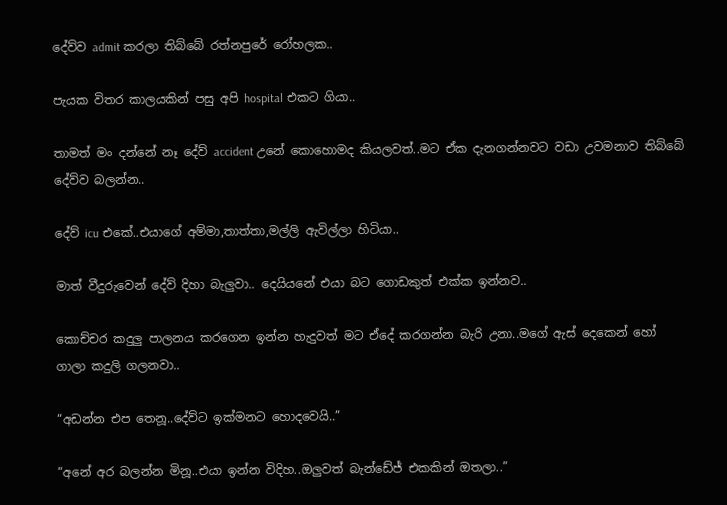දේව්ව admit කරලා තිබ්බේ රත්නපුරේ රෝහලක..

පැයක විතර කාලයකින් පසු අපි hospital එකට ගියා..

තාමත් මං දන්නේ නෑ දේව් accident උනේ කොහොමද කියලවත්..මට ඒක දැනගන්නවට වඩා උවමනාව තිබ්බේ දේව්ව බලන්න..

දේව් icu එකේ..එයාගේ අම්මා,තාත්තා,මල්ලි ඇවිල්ලා හිටියා..

මාත් වීදුරුවෙන් දේව් දිහා බැලුවා.. දෙයියනේ එයා බට ගොඩකුත් එක්ක ඉන්නව..

කොච්චර කදුලු පාලනය කරගෙන ඉන්න හැදුවත් මට ඒදේ කරගන්න බැරි උනා..මගේ ඇස් දෙකෙන් හෝ ගාලා කදුලි ගලනවා..

“අඩන්න එප තෙනූ..දේව්ට ඉක්මනට හොදවෙයි..”

“අනේ අර බලන්න මිනූ..එයා ඉන්න විදිහ..ඔලුවත් බැන්ඩේජ් එකකින් ඔතලා..”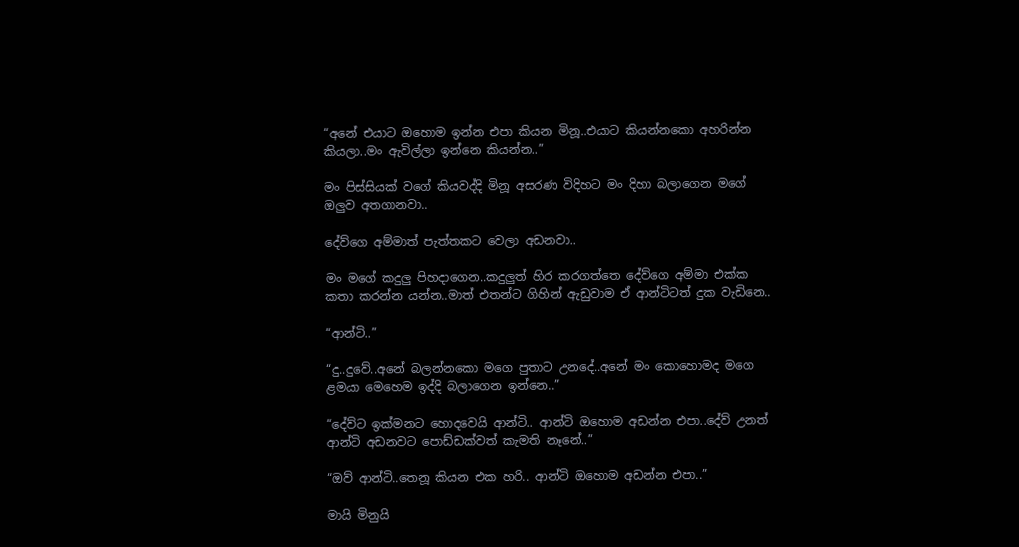“අනේ එයාට ඔහොම ඉන්න එපා කියන මිනූ..එයාට කියන්නකො අහරින්න කියලා..මං ඇවිල්ලා ඉන්නෙ කියන්න..”

මං පිස්සියක් වගේ කියවද්දි මිනූ අසරණ විදිහට මං දිහා බලාගෙන මගේ ඔලුව අතගානවා..

දේව්ගෙ අම්මාත් පැත්තකට වෙලා අඩනවා..

මං මගේ කදුලු පිහදාගෙන..කදුලුත් හිර කරගත්තෙ දේව්ගෙ අම්මා එක්ක කතා කරන්න යන්න..මාත් එතන්ට ගිහින් ඇඩුවාම ඒ ආන්ටිටත් දුක වැඩිනෙ..

“ආන්ටි..”

“දු..දුවේ..අනේ බලන්නකො මගෙ පුතාට උනදේ..අනේ මං කොහොමද මගෙ ළමයා මෙහෙම ඉද්දි බලාගෙන ඉන්නෙ..”

“දේව්ට ඉක්මනට හොදවෙයි ආන්ටි.. ආන්ටි ඔහොම අඩන්න එපා..දේව් උනත් ආන්ටි අඩනවට පොඩ්ඩක්වත් කැමති නෑනේ..”

“ඔව් ආන්ටි..තෙනූ කියන එක හරි.. ආන්ටි ඔහොම අඩන්න එපා..”

මායි මිනුයි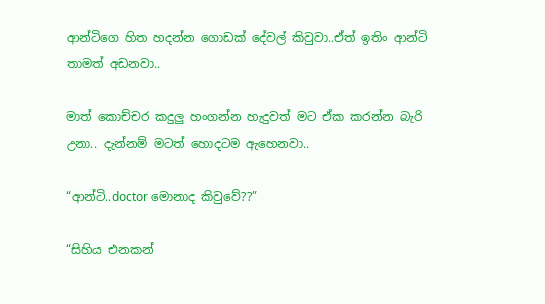ආන්ටිගෙ හිත හදන්න ගොඩක් දේවල් කිවුවා..ඒත් ඉතිං ආන්ටි තාමත් අඩනවා..

මාත් කොච්චර කදුලු හංගන්න හැදුවත් මට ඒක කරන්න බැරි උනා.. දැන්නම් මටත් හොදටම ඇහෙනවා..

“ආන්ටි..doctor මොනාද කිවුවේ??”

“සිහිය එනකන්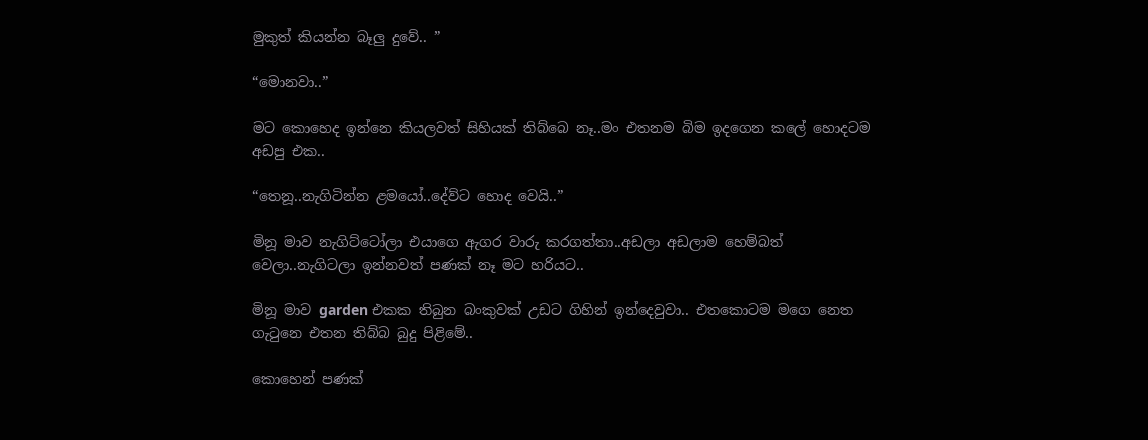මුකුත් කියන්න බෑලු දුවේ.. ”

“මොනවා..”

මට කොහෙද ඉන්නෙ කියලවත් සිහියක් තිබ්බෙ නෑ..මං එතනම බිම ඉදගෙන කලේ හොදටම අඩපු එක..

“තෙනූ..නැගිටින්න ළමයෝ..දේව්ට හොද වෙයි..”

මිනූ මාව නැගිට්ටෝලා එයාගෙ ඇගර වාරු කරගත්තා..අඩලා අඩලාම හෙම්බත් වෙලා..නැගිටලා ඉන්නවත් පණක් නෑ මට හරියට..

මිනූ මාව garden එකක තිබුන බංකුවක් උඩට ගිහින් ඉන්දෙවුවා.. එතකොටම මගෙ නෙත ගැටුනෙ එතන තිබ්බ බුදු පිළිමේ..

කොහෙන් පණක්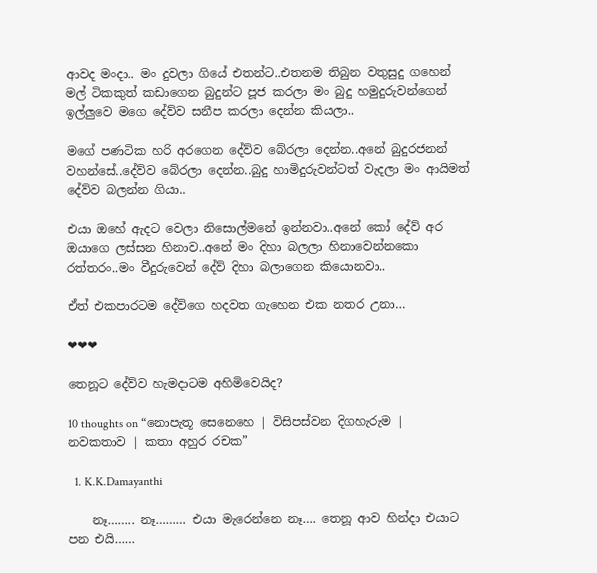ආවද මංදා.. මං දුවලා ගියේ එතන්ට..එතනම තිබුන වතුසුදු ගහෙන් මල් ටිකකුත් කඩාගෙන බුදුන්ට පූජ කරලා මං බුදු හමුදුරුවන්ගෙන් ඉල්ලුවෙ මගෙ දේව්ව සනීප කරලා දෙන්න කියලා..

මගේ පණටික හරි අරගෙන දේව්ව බේරලා දෙන්න..අනේ බුදුරජනන් වහන්සේ..දේව්ව බේරලා දෙන්න..බුදු හාමිදුරුවන්ටත් වැදලා මං ආයිමත් දේව්ව බලන්න ගියා..

එයා ඔහේ ඇදට වෙලා නිසොල්මනේ ඉන්නවා..අනේ කෝ දේව් අර ඔයාගෙ ලස්සන හිනාව..අනේ මං දිහා බලලා හිනාවෙන්නකො රත්තරං..මං වීදුරුවෙන් දේව් දිහා බලාගෙන කියොනවා..

ඒත් එකපාරටම දේව්ගෙ හදවත ගැහෙන එක නතර උනා…

❤❤❤

තෙනූට දේව්ව හැමදාටම අහිමිවෙයිද?

10 thoughts on “නොපැතූ සෙනෙහෙ | විසිපස්වන දිගහැරුම | නවකතාව | කතා අහුර රචක”

  1. K.K.Damayanthi

    නෑ…….. නෑ……… එයා මැරෙන්නෙ නෑ…. තෙනූ ආව හින්දා එයාට පන එයි……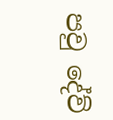පවු දේව්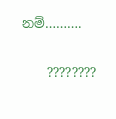නම්……….

    ????????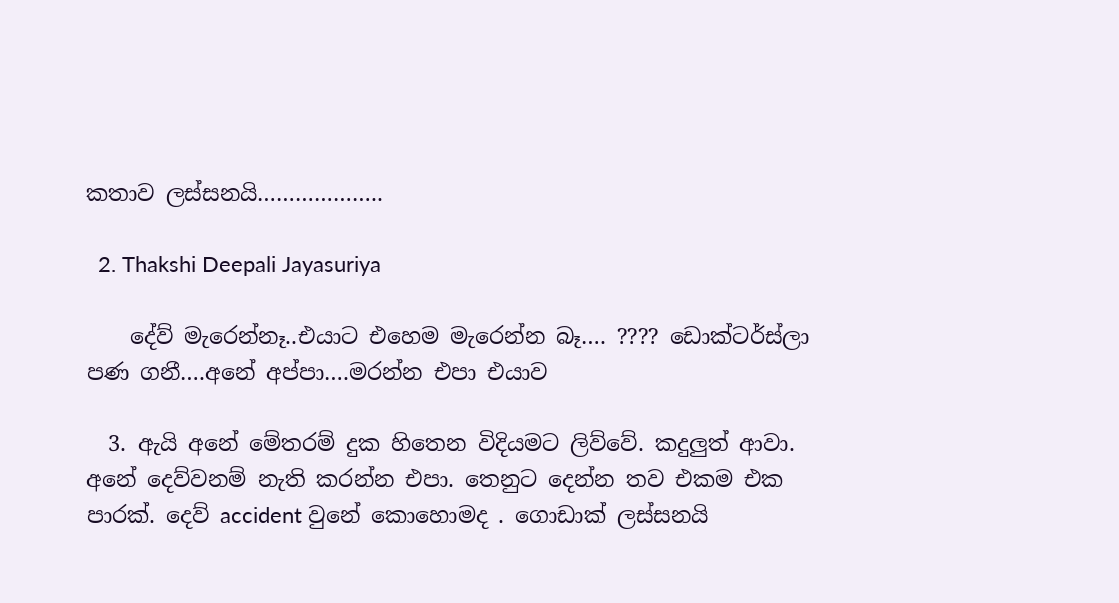කතාව ලස්සනයි………………..

  2. Thakshi Deepali Jayasuriya

    දේව් මැරෙන්නෑ..එයාට එහෙම මැරෙන්න බෑ…. ???? ඩොක්ටර්ස්ලා පණ ගනී….අනේ අප්පා….මරන්න එපා එයාව

  3. ඇයි අනේ මේතරම් දුක හිතෙන විදියමට ලිව්වේ. කදුලුත් ආවා. අනේ දෙව්වනම් නැති කරන්න එපා. තෙනුට දෙන්න තව එකම එක පාරක්. දෙව් accident වුනේ කොහොමද . ගොඩාක් ලස්සනයි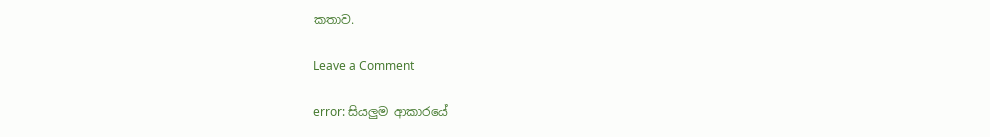කතාව.

Leave a Comment

error: සියලුම ආකාරයේ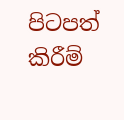පිටපත් කිරීම්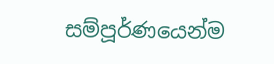සම්පූර්ණයෙන්ම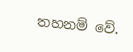තහනම් වේ.